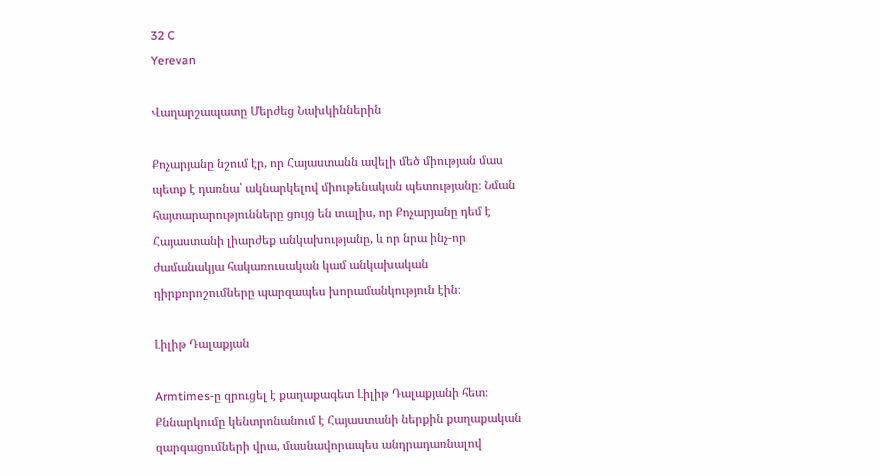32 C
Yerevan

Վաղարշապատը Մերժեց Նախկիններին

Քոչարյանը նշում էր, որ Հայաստանն ավելի մեծ միության մաս պետք է դառնա՝ ակնարկելով միութենական պետությանը։ Նման հայտարարությունները ցույց են տալիս, որ Քոչարյանը դեմ է Հայաստանի լիարժեք անկախությանը, և որ նրա ինչ-որ ժամանակյա հակառուսական կամ անկախական դիրքորոշումները պարզապես խորամանկություն էին։

Լիլիթ Դալաքյան

Armtimes‑ը զրուցել է քաղաքագետ Լիլիթ Դալաքյանի հետ։ Քննարկումը կենտրոնանում է Հայաստանի ներքին քաղաքական զարգացումների վրա, մասնավորապես անդրադառնալով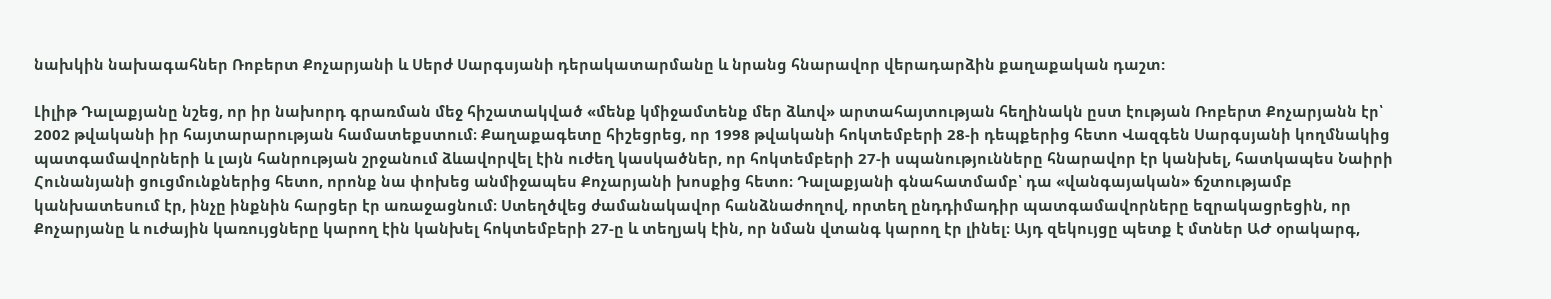նախկին նախագահներ Ռոբերտ Քոչարյանի և Սերժ Սարգսյանի դերակատարմանը և նրանց հնարավոր վերադարձին քաղաքական դաշտ:

Լիլիթ Դալաքյանը նշեց, որ իր նախորդ գրառման մեջ հիշատակված «մենք կմիջամտենք մեր ձևով» արտահայտության հեղինակն ըստ էության Ռոբերտ Քոչարյանն էր՝ 2002 թվականի իր հայտարարության համատեքստում։ Քաղաքագետը հիշեցրեց, որ 1998 թվականի հոկտեմբերի 28‑ի դեպքերից հետո Վազգեն Սարգսյանի կողմնակից պատգամավորների և լայն հանրության շրջանում ձևավորվել էին ուժեղ կասկածներ, որ հոկտեմբերի 27‑ի սպանությունները հնարավոր էր կանխել, հատկապես Նաիրի Հունանյանի ցուցմունքներից հետո, որոնք նա փոխեց անմիջապես Քոչարյանի խոսքից հետո։ Դալաքյանի գնահատմամբ՝ դա «վանգայական» ճշտությամբ կանխատեսում էր, ինչը ինքնին հարցեր էր առաջացնում։ Ստեղծվեց ժամանակավոր հանձնաժողով, որտեղ ընդդիմադիր պատգամավորները եզրակացրեցին, որ Քոչարյանը և ուժային կառույցները կարող էին կանխել հոկտեմբերի 27‑ը և տեղյակ էին, որ նման վտանգ կարող էր լինել։ Այդ զեկույցը պետք է մտներ ԱԺ օրակարգ,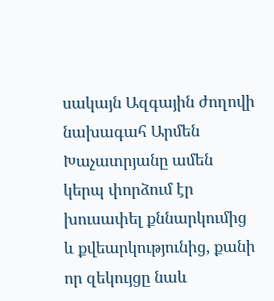սակայն Ազգային ժողովի նախագահ Արմեն Խաչատրյանը ամեն կերպ փորձում էր խուսափել քննարկումից և քվեարկությունից, քանի որ զեկույցը նաև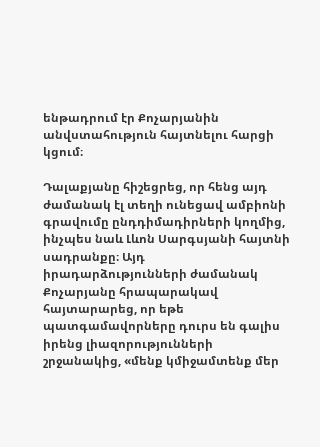ենթադրում էր Քոչարյանին անվստահություն հայտնելու հարցի կցում։

Դալաքյանը հիշեցրեց, որ հենց այդ ժամանակ էլ տեղի ունեցավ ամբիոնի գրավումը ընդդիմադիրների կողմից, ինչպես նաև Լևոն Սարգսյանի հայտնի սադրանքը։ Այդ իրադարձությունների ժամանակ Քոչարյանը հրապարակավ հայտարարեց, որ եթե պատգամավորները դուրս են գալիս իրենց լիազորությունների շրջանակից, «մենք կմիջամտենք մեր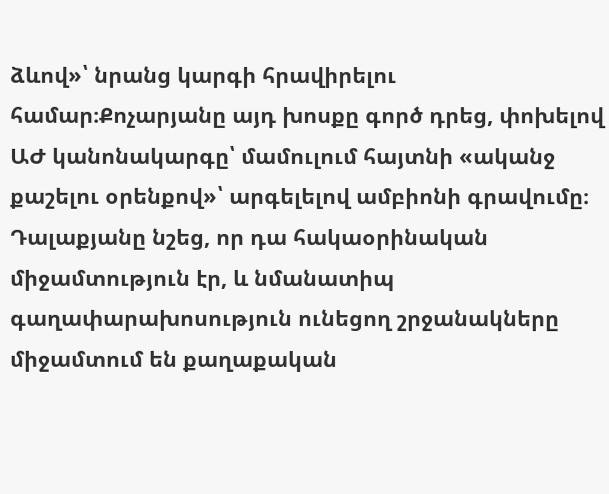ձևով»՝ նրանց կարգի հրավիրելու համար։Քոչարյանը այդ խոսքը գործ դրեց, փոխելով ԱԺ կանոնակարգը՝ մամուլում հայտնի «ականջ քաշելու օրենքով»՝ արգելելով ամբիոնի գրավումը։ Դալաքյանը նշեց, որ դա հակաօրինական միջամտություն էր, և նմանատիպ գաղափարախոսություն ունեցող շրջանակները միջամտում են քաղաքական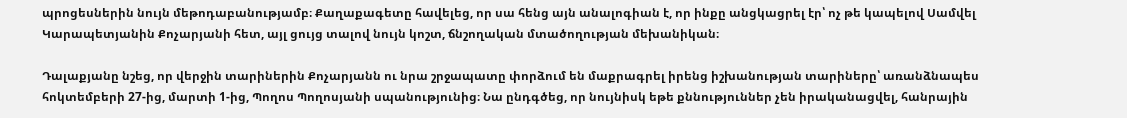պրոցեսներին նույն մեթոդաբանությամբ։ Քաղաքագետը հավելեց, որ սա հենց այն անալոգիան է, որ ինքը անցկացրել էր՝ ոչ թե կապելով Սամվել Կարապետյանին Քոչարյանի հետ, այլ ցույց տալով նույն կոշտ, ճնշողական մտածողության մեխանիկան։

Դալաքյանը նշեց, որ վերջին տարիներին Քոչարյանն ու նրա շրջապատը փորձում են մաքրագրել իրենց իշխանության տարիները՝ առանձնապես հոկտեմբերի 27-ից, մարտի 1‑ից, Պողոս Պողոսյանի սպանությունից։ Նա ընդգծեց, որ նույնիսկ եթե քննություններ չեն իրականացվել, հանրային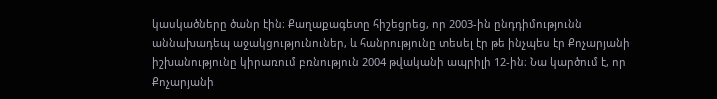կասկածները ծանր էին։ Քաղաքագետը հիշեցրեց, որ 2003-ին ընդդիմությունն աննախադեպ աջակցությունուներ, և հանրությունը տեսել էր թե ինչպես էր Քոչարյանի իշխանությունը կիրառում բռնություն 2004 թվականի ապրիլի 12-ին։ Նա կարծում է, որ Քոչարյանի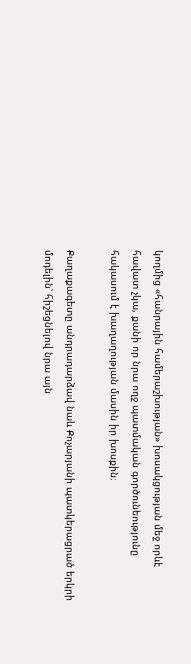կողմից «հանրային համերաշխության» խոսակցության մեջ որևէ հավատ չկա, քանի որ նրա ողջ պատմական գործունեությունը հակասում է խաղաղության մասին իր խոսքին։

Քաղաքագետը անդրադարձավ նաև Քոչարյանի պատկերացրած երկրի մոդելին՝ հիշեցնելով նրա այն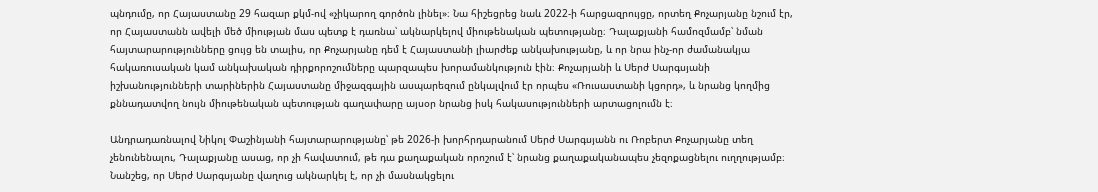պնդումը, որ Հայաստանը 29 հազար քկմ-ով «չիկարող գործոն լինել»։ Նա հիշեցրեց նաև 2022‑ի հարցազրույցը, որտեղ Քոչարյանը նշում էր, որ Հայաստանն ավելի մեծ միության մաս պետք է դառնա՝ ակնարկելով միութենական պետությանը։ Դալաքյանի համոզմամբ՝ նման հայտարարությունները ցույց են տալիս, որ Քոչարյանը դեմ է Հայաստանի լիարժեք անկախությանը, և որ նրա ինչ-որ ժամանակյա հակառուսական կամ անկախական դիրքորոշումները պարզապես խորամանկություն էին։ Քոչարյանի և Սերժ Սարգսյանի իշխանությունների տարիներին Հայաստանը միջազգային ասպարեզում ընկալվում էր որպես «Ռուսաստանի կցորդ», և նրանց կողմից քննադատվող նույն միութենական պետության գաղափարը այսօր նրանց իսկ հակասությունների արտացոլումն է։

Անդրադառնալով Նիկոլ Փաշինյանի հայտարարությանը՝ թե 2026‑ի խորհրդարանում Սերժ Սարգսյանն ու Ռոբերտ Քոչարյանը տեղ չենունենալու, Դալաքյանը ասաց, որ չի հավատում, թե դա քաղաքական որոշում է՝ նրանց քաղաքականապես չեզոքացնելու ուղղությամբ։ Նանշեց, որ Սերժ Սարգսյանը վաղուց ակնարկել է, որ չի մասնակցելու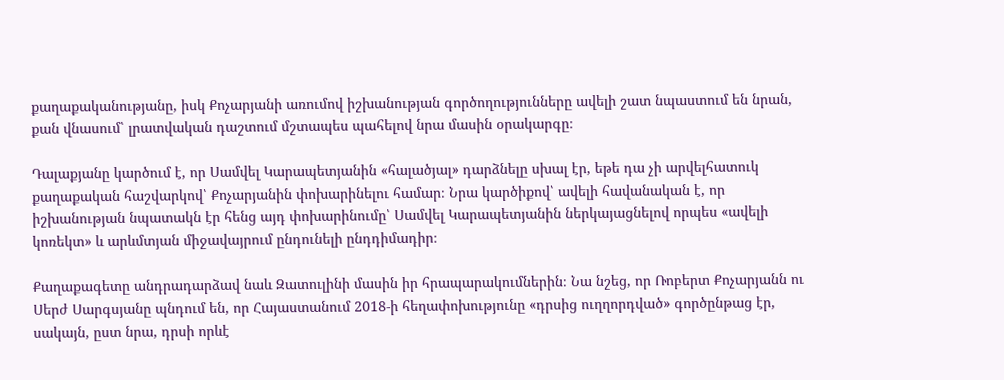քաղաքականությանը, իսկ Քոչարյանի առումով իշխանության գործողությունները ավելի շատ նպաստում են նրան, քան վնասում՝ լրատվական դաշտում մշտապես պահելով նրա մասին օրակարգը։

Դալաքյանը կարծում է, որ Սամվել Կարապետյանին «հալածյալ» դարձնելը սխալ էր, եթե դա չի արվելհատուկ քաղաքական հաշվարկով՝ Քոչարյանին փոխարինելու համար։ Նրա կարծիքով՝ ավելի հավանական է, որ իշխանության նպատակն էր հենց այդ փոխարինումը՝ Սամվել Կարապետյանին ներկայացնելով որպես «ավելի կոռեկտ» և արևմտյան միջավայրում ընդունելի ընդդիմադիր։

Քաղաքագետը անդրադարձավ նաև Զատուլինի մասին իր հրապարակումներին։ Նա նշեց, որ Ռոբերտ Քոչարյանն ու Սերժ Սարգսյանը պնդում են, որ Հայաստանում 2018‑ի հեղափոխությունը «դրսից ուղղորդված» գործընթաց էր, սակայն, ըստ նրա, դրսի որևէ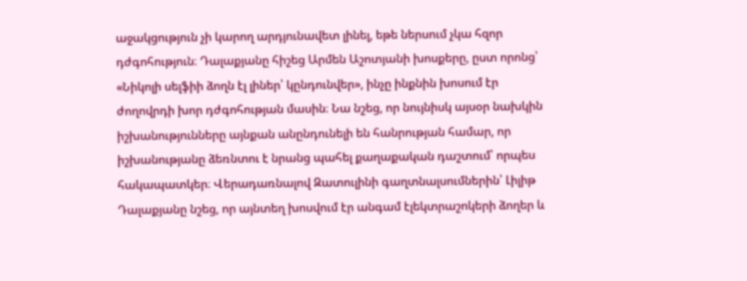աջակցություն չի կարող արդյունավետ լինել, եթե ներսում չկա հզոր դժգոհություն։ Դալաքյանը հիշեց Արմեն Աշոտյանի խոսքերը, ըստ որոնց՝ «Նիկոլի սելֆիի ձողն էլ լիներ՝ կընդունվեր», ինչը ինքնին խոսում էր ժողովրդի խոր դժգոհության մասին։ Նա նշեց, որ նույնիսկ այսօր նախկին իշխանությունները այնքան անընդունելի են հանրության համար, որ իշխանությանը ձեռնտու է նրանց պահել քաղաքական դաշտում՝ որպես հակապատկեր։ Վերադառնալով Զատուլինի գաղտնալսումներին՝ Լիլիթ Դալաքյանը նշեց, որ այնտեղ խոսվում էր անգամ էլեկտրաշոկերի ձողեր և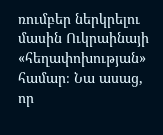ռումբեր ներկրելու մասին Ուկրաինայի «հեղափոխության» համար։ Նա ասաց, որ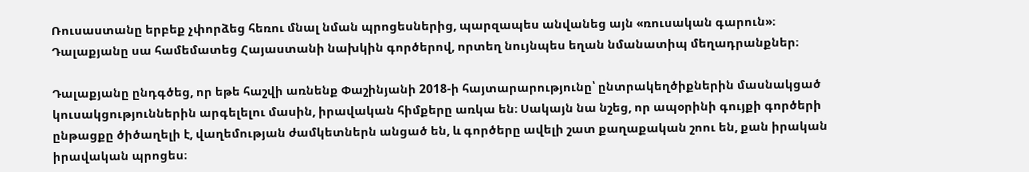Ռուսաստանը երբեք չփորձեց հեռու մնալ նման պրոցեսներից, պարզապես անվանեց այն «ռուսական գարուն»։ Դալաքյանը սա համեմատեց Հայաստանի նախկին գործերով, որտեղ նույնպես եղան նմանատիպ մեղադրանքներ։

Դալաքյանը ընդգծեց, որ եթե հաշվի առնենք Փաշինյանի 2018‑ի հայտարարությունը՝ ընտրակեղծիքներին մասնակցած կուսակցություններին արգելելու մասին, իրավական հիմքերը առկա են։ Սակայն նա նշեց, որ ապօրինի գույքի գործերի ընթացքը ծիծաղելի է, վաղեմության ժամկետներն անցած են, և գործերը ավելի շատ քաղաքական շոու են, քան իրական իրավական պրոցես։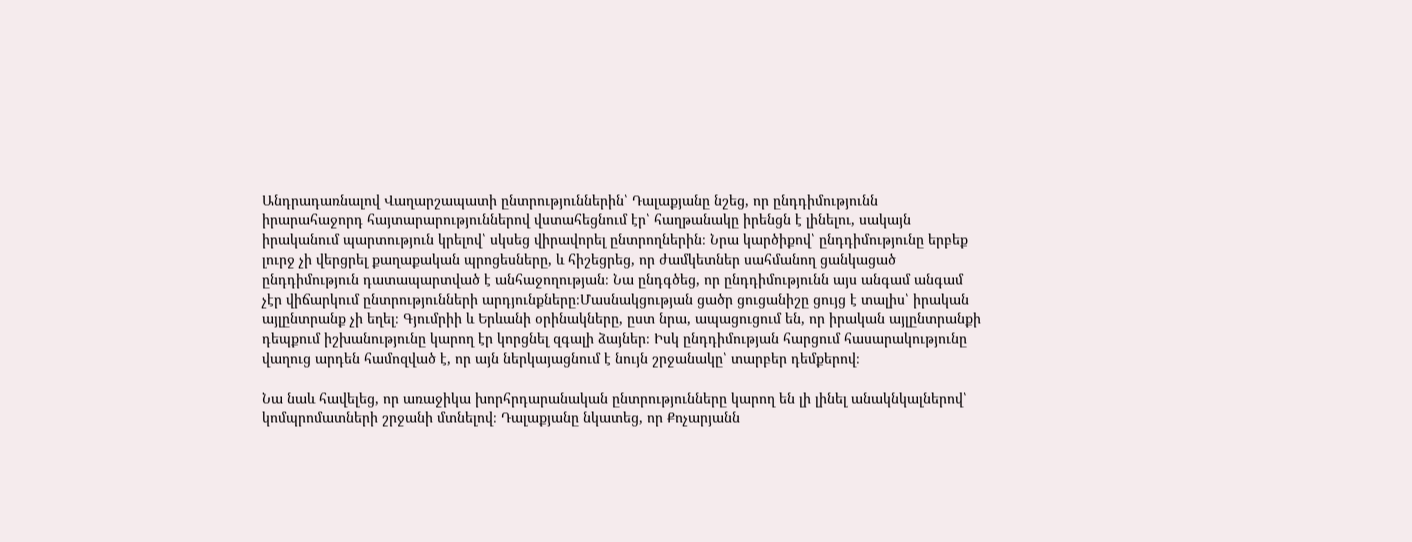Անդրադառնալով Վաղարշապատի ընտրություններին՝ Դալաքյանը նշեց, որ ընդդիմությունն իրարահաջորդ հայտարարություններով վստահեցնում էր՝ հաղթանակը իրենցն է լինելու, սակայն իրականում պարտություն կրելով՝ սկսեց վիրավորել ընտրողներին։ Նրա կարծիքով՝ ընդդիմությունը երբեք լուրջ չի վերցրել քաղաքական պրոցեսները, և հիշեցրեց, որ ժամկետներ սահմանող ցանկացած ընդդիմություն դատապարտված է անհաջողության։ Նա ընդգծեց, որ ընդդիմությունն այս անգամ անգամ չէր վիճարկում ընտրությունների արդյունքները։Մասնակցության ցածր ցուցանիշը ցույց է տալիս՝ իրական այլընտրանք չի եղել։ Գյումրիի և Երևանի օրինակները, ըստ նրա, ապացուցում են, որ իրական այլընտրանքի դեպքում իշխանությունը կարող էր կորցնել զգալի ձայներ։ Իսկ ընդդիմության հարցում հասարակությունը վաղուց արդեն համոզված է, որ այն ներկայացնում է նույն շրջանակը՝ տարբեր դեմքերով։

Նա նաև հավելեց, որ առաջիկա խորհրդարանական ընտրությունները կարող են լի լինել անակնկալներով՝ կոմպրոմատների շրջանի մտնելով։ Դալաքյանը նկատեց, որ Քոչարյանն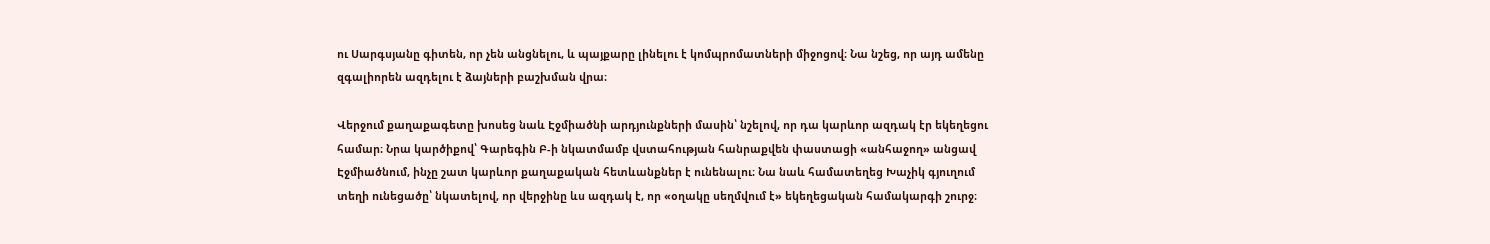ու Սարգսյանը գիտեն, որ չեն անցնելու, և պայքարը լինելու է կոմպրոմատների միջոցով։ Նա նշեց, որ այդ ամենը զգալիորեն ազդելու է ձայների բաշխման վրա։

Վերջում քաղաքագետը խոսեց նաև Էջմիածնի արդյունքների մասին՝ նշելով, որ դա կարևոր ազդակ էր եկեղեցու համար։ Նրա կարծիքով՝ Գարեգին Բ‑ի նկատմամբ վստահության հանրաքվեն փաստացի «անհաջող» անցավ Էջմիածնում, ինչը շատ կարևոր քաղաքական հետևանքներ է ունենալու։ Նա նաև համատեղեց Խաչիկ գյուղում տեղի ունեցածը՝ նկատելով, որ վերջինը ևս ազդակ է, որ «օղակը սեղմվում է» եկեղեցական համակարգի շուրջ։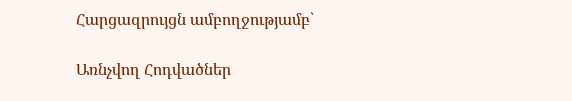Հարցազրույցն ամբողջությամբ՝

Առնչվող Հոդվածներ